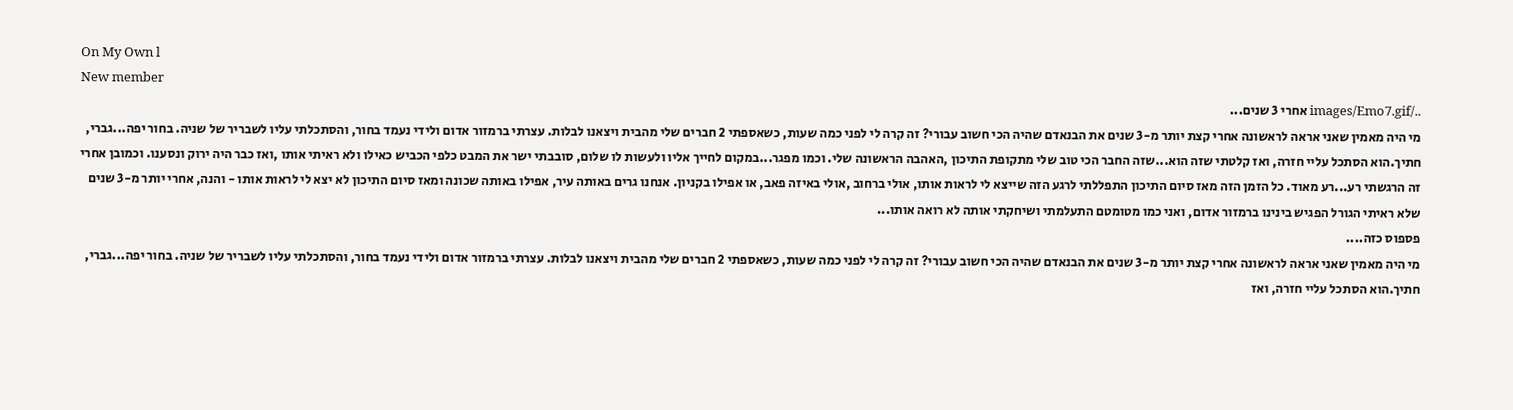On My Own l
New member
../images/Emo7.gif אחרי 3 שנים...
מי היה מאמין שאני אראה לראשונה אחרי קצת יותר מ-3 שנים את הבנאדם שהיה הכי חשוב עבורי? זה קרה לי לפני כמה שעות, כשאספתי 2 חברים שלי מהבית ויצאנו לבלות. עצרתי ברמזור אדום ולידי נעמד בחור, והסתכלתי עליו לשבריר של שניה. בחור יפה...גברי, חתיך.הוא הסתכל עליי חזרה, ואז קלטתי שזה הוא...שזה החבר הכי טוב שלי מתקופת התיכון ,האהבה הראשונה שלי. וכמו מפגר...במקום לחייך אליו ולעשות לו שלום, סובבתי ישר את המבט כלפי הכביש כאילו ולא ראיתי אותו ,ואז כבר היה ירוק ונסענו. וכמובן אחרי זה הרגשתי רע...רע מאוד. כל הזמן הזה מאז סיום התיכון התפללתי לרגע הזה שייצא לי לראות אותו, אולי ברחוב ,אולי באיזה פאב, או אפילו בקניון. אנחנו גרים באותה עיר, אפילו באותה שכונה ומאז סיום התיכון לא יצא לי לראות אותו - והנה, אחרי יותר מ-3 שנים שלא ראיתי הגורל הפגיש בינינו ברמזור אדום, ואני כמו מטומטם התעלמתי ושיחקתי אותה לא רואה אותו...
פספוס כזה....
מי היה מאמין שאני אראה לראשונה אחרי קצת יותר מ-3 שנים את הבנאדם שהיה הכי חשוב עבורי? זה קרה לי לפני כמה שעות, כשאספתי 2 חברים שלי מהבית ויצאנו לבלות. עצרתי ברמזור אדום ולידי נעמד בחור, והסתכלתי עליו לשבריר של שניה. בחור יפה...גברי, חתיך.הוא הסתכל עליי חזרה, ואז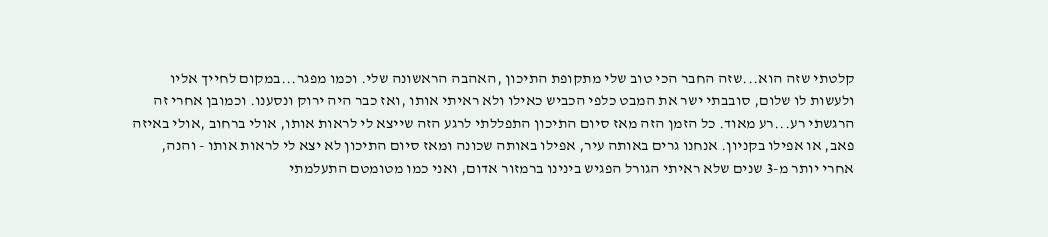קלטתי שזה הוא...שזה החבר הכי טוב שלי מתקופת התיכון ,האהבה הראשונה שלי. וכמו מפגר...במקום לחייך אליו ולעשות לו שלום, סובבתי ישר את המבט כלפי הכביש כאילו ולא ראיתי אותו ,ואז כבר היה ירוק ונסענו. וכמובן אחרי זה הרגשתי רע...רע מאוד. כל הזמן הזה מאז סיום התיכון התפללתי לרגע הזה שייצא לי לראות אותו, אולי ברחוב ,אולי באיזה פאב, או אפילו בקניון. אנחנו גרים באותה עיר, אפילו באותה שכונה ומאז סיום התיכון לא יצא לי לראות אותו - והנה, אחרי יותר מ-3 שנים שלא ראיתי הגורל הפגיש בינינו ברמזור אדום, ואני כמו מטומטם התעלמתי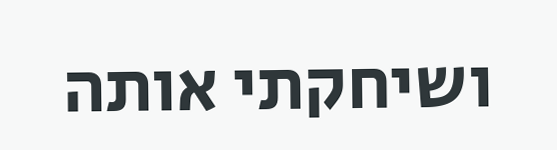ושיחקתי אותה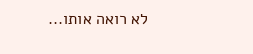לא רואה אותו...